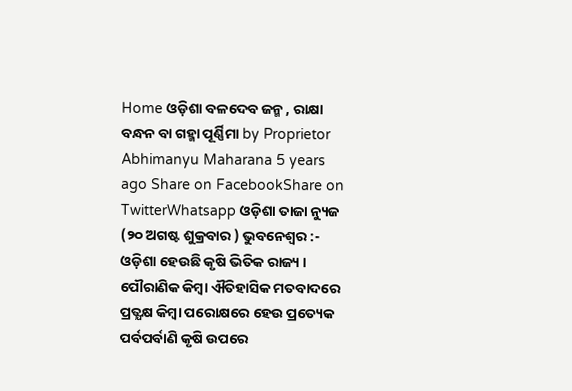Home ଓଡ଼ିଶା ବଳଦେବ ଜନ୍ମ , ରାକ୍ଷା ବନ୍ଧନ ବା ଗହ୍ମା ପୂର୍ଣ୍ଣିମା by Proprietor Abhimanyu Maharana 5 years ago Share on FacebookShare on TwitterWhatsapp ଓଡ଼ିଶା ତାଜା ନ୍ୟୁଜ (୨୦ ଅଗଷ୍ଟ ଶୁକ୍ରବାର ) ଭୁବନେଶ୍ୱର :- ଓଡ଼ିଶା ହେଉଛି କୃଷି ଭିତିକ ରାଜ୍ୟ । ପୌରାଣିକ କିମ୍ବା ଐତିହାସିକ ମତବାଦରେ ପ୍ରତ୍ଯକ୍ଷ କିମ୍ବା ପରୋକ୍ଷରେ ହେଉ ପ୍ରତ୍ୟେକ ପର୍ବପର୍ବାଣି କୃଷି ଉପରେ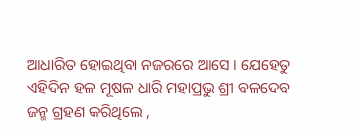ଆଧାରିତ ହୋଇଥିବା ନଜରରେ ଆସେ । ଯେହେତୁ ଏହିଦିନ ହଳ ମୂଷଳ ଧାରି ମହାପ୍ରଭୁ ଶ୍ରୀ ବଳଦେବ ଜନ୍ମ ଗ୍ରହଣ କରିଥିଲେ ,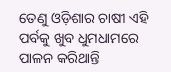ତେଣୁ ଓଡ଼ିଶାର ଚାଷୀ ଏହି ପର୍ବକୁ ଖୁବ ଧୁମଧାମରେ ପାଳନ କରିଥାନ୍ତି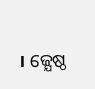। ଜ୍ଯେଷ୍ଠ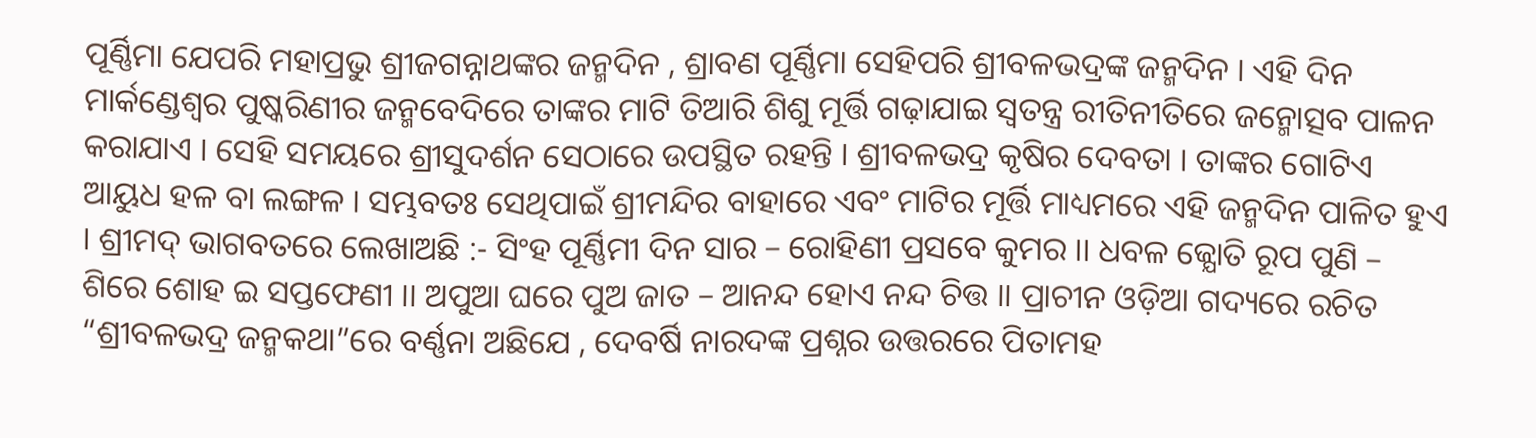ପୂର୍ଣ୍ଣିମା ଯେପରି ମହାପ୍ରଭୁ ଶ୍ରୀଜଗନ୍ନାଥଙ୍କର ଜନ୍ମଦିନ , ଶ୍ରାବଣ ପୂର୍ଣ୍ଣିମା ସେହିପରି ଶ୍ରୀବଳଭଦ୍ରଙ୍କ ଜନ୍ମଦିନ । ଏହି ଦିନ ମାର୍କଣ୍ଡେଶ୍ବର ପୁଷ୍କରିଣୀର ଜନ୍ମବେଦିରେ ତାଙ୍କର ମାଟି ତିଆରି ଶିଶୁ ମୂର୍ତ୍ତି ଗଢ଼ାଯାଇ ସ୍ବତନ୍ତ୍ର ରୀତିନୀତିରେ ଜନ୍ମୋତ୍ସବ ପାଳନ କରାଯାଏ । ସେହି ସମୟରେ ଶ୍ରୀସୁଦର୍ଶନ ସେଠାରେ ଉପସ୍ଥିତ ରହନ୍ତି । ଶ୍ରୀବଳଭଦ୍ର କୃଷିର ଦେବତା । ତାଙ୍କର ଗୋଟିଏ ଆୟୁଧ ହଳ ବା ଲଙ୍ଗଳ । ସମ୍ଭବତଃ ସେଥିପାଇଁ ଶ୍ରୀମନ୍ଦିର ବାହାରେ ଏବଂ ମାଟିର ମୂର୍ତ୍ତି ମାଧ୍ୟମରେ ଏହି ଜନ୍ମଦିନ ପାଳିତ ହୁଏ । ଶ୍ରୀମଦ୍ ଭାଗବତରେ ଲେଖାଅଛି :- ସିଂହ ପୂର୍ଣ୍ଣିମୀ ଦିନ ସାର – ରୋହିଣୀ ପ୍ରସବେ କୁମର ।। ଧବଳ ଜ୍ଯୋତି ରୂପ ପୁଣି – ଶିରେ ଶୋହ ଇ ସପ୍ତଫେଣୀ ।। ଅପୁଆ ଘରେ ପୁଅ ଜାତ – ଆନନ୍ଦ ହୋଏ ନନ୍ଦ ଚିତ୍ତ ।। ପ୍ରାଚୀନ ଓଡ଼ିଆ ଗଦ୍ୟରେ ରଚିତ “ଶ୍ରୀବଳଭଦ୍ର ଜନ୍ମକଥା”ରେ ବର୍ଣ୍ଣନା ଅଛିଯେ , ଦେବର୍ଷି ନାରଦଙ୍କ ପ୍ରଶ୍ନର ଉତ୍ତରରେ ପିତାମହ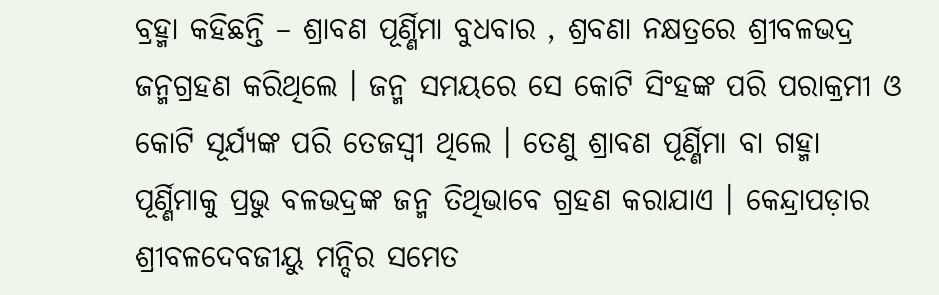ବ୍ରହ୍ମା କହିଛନ୍ତି – ଶ୍ରାବଣ ପୂର୍ଣ୍ଣିମା ବୁଧବାର , ଶ୍ରବଣା ନକ୍ଷତ୍ରରେ ଶ୍ରୀବଳଭଦ୍ର ଜନ୍ମଗ୍ରହଣ କରିଥିଲେ । ଜନ୍ମ ସମୟରେ ସେ କୋଟି ସିଂହଙ୍କ ପରି ପରାକ୍ରମୀ ଓ କୋଟି ସୂର୍ଯ୍ୟଙ୍କ ପରି ତେଜସ୍ବୀ ଥିଲେ । ତେଣୁ ଶ୍ରାବଣ ପୂର୍ଣ୍ଣିମା ବା ଗହ୍ମା ପୂର୍ଣ୍ଣିମାକୁ ପ୍ରଭୁ ବଳଭଦ୍ରଙ୍କ ଜନ୍ମ ତିଥିଭାବେ ଗ୍ରହଣ କରାଯାଏ । କେନ୍ଦ୍ରାପଡ଼ାର ଶ୍ରୀବଳଦେବଜୀୟୁ ମନ୍ଦିର ସମେତ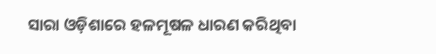ସାରା ଓଡ଼ିଶାରେ ହଳମୂଷଳ ଧାରଣ କରିଥିବା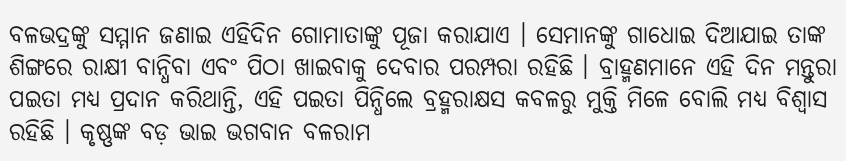ବଳଭଦ୍ରଙ୍କୁ ସମ୍ମାନ ଜଣାଇ ଏହିଦିନ ଗୋମାତାଙ୍କୁ ପୂଜା କରାଯାଏ । ସେମାନଙ୍କୁ ଗାଧୋଇ ଦିଆଯାଇ ତାଙ୍କ ଶିଙ୍ଗରେ ରାକ୍ଷୀ ବାନ୍ଧିବା ଏବଂ ପିଠା ଖାଇବାକୁ ଦେବାର ପରମ୍ପରା ରହିଛି । ବ୍ରାହ୍ମଣମାନେ ଏହି ଦିନ ମନ୍ତୁରା ପଇତା ମଧ୍ୟ ପ୍ରଦାନ କରିଥାନ୍ତି, ଏହି ପଇତା ପିନ୍ଧିଲେ ବ୍ରହ୍ମରାକ୍ଷସ କବଳରୁ ମୁକ୍ତି ମିଳେ ବୋଲି ମଧ୍ୟ ବିଶ୍ୱାସ ରହିଛି । କୃଷ୍ଣଙ୍କ ବଡ଼ ଭାଇ ଭଗବାନ ବଳରାମ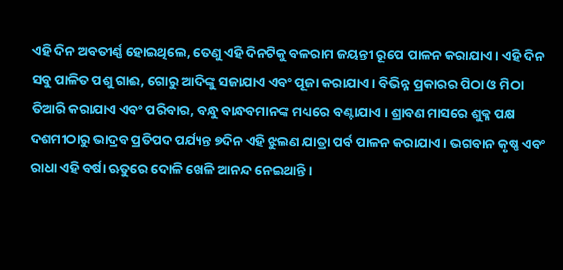ଏହି ଦିନ ଅବତୀର୍ଣ୍ଣ ହୋଇଥିଲେ, ତେଣୁ ଏହି ଦିନଟିକୁ ବଳରାମ ଜୟନ୍ତୀ ରୂପେ ପାଳନ କରାଯାଏ । ଏହି ଦିନ ସବୁ ପାଳିତ ପଶୁ ଗାଈ, ଗୋରୁ ଆଦିଙ୍କୁ ସଜାଯାଏ ଏବଂ ପୂଜା କରାଯାଏ । ବିଭିନ୍ନ ପ୍ରକାରର ପିଠା ଓ ମିଠା ତିଆରି କରାଯାଏ ଏବଂ ପରିବାର, ବନ୍ଧୁ ବାନ୍ଧବମାନଙ୍କ ମଧ୍ୟରେ ବଣ୍ଟାଯାଏ । ଶ୍ରାବଣ ମାସରେ ଶୁକ୍ଳ ପକ୍ଷ ଦଶମୀଠାରୁ ଭାଦ୍ରବ ପ୍ରତିପଦ ପର୍ଯ୍ୟନ୍ତ ୭ଦିନ ଏହି ଝୁଲଣ ଯାତ୍ରା ପର୍ବ ପାଳନ କରାଯାଏ । ଭଗବାନ କୃଷ୍ଣ ଏବଂ ରାଧା ଏହି ବର୍ଷା ଋତୁରେ ଦୋଳି ଖେଳି ଆନନ୍ଦ ନେଇଥାନ୍ତି ।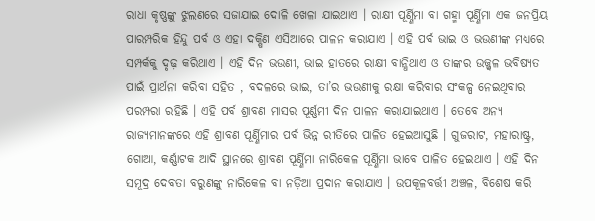ରାଧା କୃଷ୍ଣଙ୍କୁ ଝୁଲଣରେ ସଜାଯାଇ ଦୋଳି ଖେଳା ଯାଇଥାଏ । ରାକ୍ଷୀ ପୂର୍ଣ୍ଣିମା ବା ଗହ୍ମା ପୂର୍ଣ୍ଣିମା ଏକ ଜନପ୍ରିୟ ପାରମ୍ପରିକ ହିନ୍ଦୁ ପର୍ବ ଓ ଏହା ଦକ୍ଷିଣ ଏସିଆରେ ପାଳନ କରାଯାଏ । ଏହି ପର୍ବ ଭାଇ ଓ ଭଉଣୀଙ୍କ ମଧ୍ୟରେ ସମ୍ପର୍କକୁ ଦୃଢ଼ କରିଥାଏ । ଏହି ଦିନ ଭଉଣୀ, ଭାଇ ହାତରେ ରାକ୍ଷୀ ବାନ୍ଧିଥାଏ ଓ ତାଙ୍କର ଉଜ୍ଜ୍ୱଳ ଭବିଷ୍ୟତ ପାଇଁ ପ୍ରାର୍ଥନା କରିବା ସହିତ , ବଦଳରେ ଭାଇ, ତା’ର ଭଉଣୀକୁ ରକ୍ଷା କରିବାର ସଂକଳ୍ପ ନେଇଥିବାର ପରମ୍ପରା ରହିଛି । ଏହି ପର୍ବ ଶ୍ରାବଣ ମାସର ପୂର୍ଣ୍ଣମୀ ଦିନ ପାଳନ କରାଯାଇଥାଏ । ତେବେ ଅନ୍ୟ ରାଜ୍ୟମାନଙ୍କରେ ଏହି ଶ୍ରାବଣ ପୂର୍ଣ୍ଣିମାର ପର୍ବ ଭିନ୍ନ ରୀତିରେ ପାଳିତ ହେଇଆସୁଛି । ଗୁଜରାଟ, ମହାରାଷ୍ଟ୍ର, ଗୋଆ, କର୍ଣ୍ଣାଟକ ଆଦି ସ୍ଥାନରେ ଶ୍ରାବଣ ପୂର୍ଣ୍ଣିମା ନାରିକେଳ ପୂର୍ଣ୍ଣିମା ଭାବେ ପାଳିତ ହେଇଥାଏ । ଏହି ଦିନ ସମୂଦ୍ର ଦେବତା ବରୁଣଙ୍କୁ ନାରିକେଳ ବା ନଡ଼ିଆ ପ୍ରଦାନ କରାଯାଏ । ଉପକୂଳବର୍ତ୍ତୀ ଅଞ୍ଚଳ, ବିଶେଷ କରି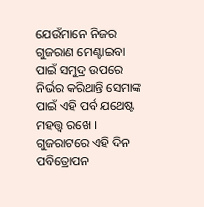ଯେଉଁମାନେ ନିଜର ଗୁଜରାଣ ମେଣ୍ଟାଇବା ପାଇଁ ସମୁଦ୍ର ଉପରେ ନିର୍ଭର କରିଥାନ୍ତି ସେମାଙ୍କ ପାଇଁ ଏହି ପର୍ବ ଯଥେଷ୍ଟ ମହତ୍ତ୍ୱ ରଖେ । ଗୁଜରାଟରେ ଏହି ଦିନ ପବିତ୍ରୋପନ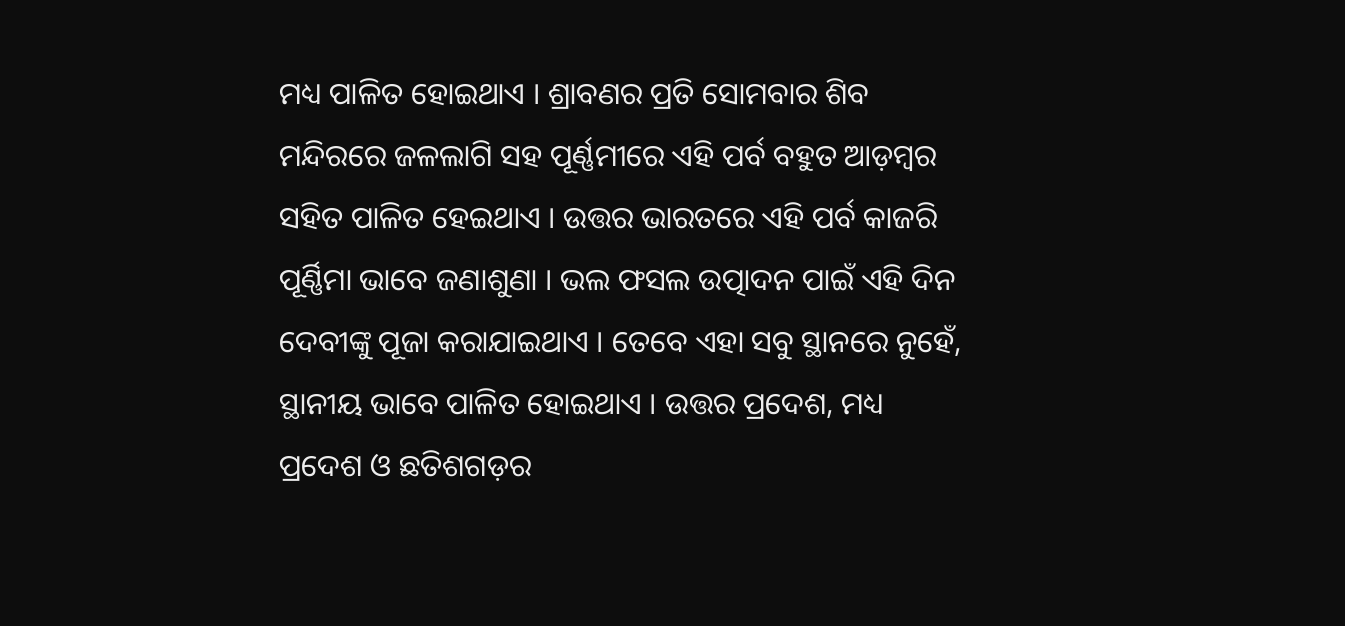ମଧ୍ୟ ପାଳିତ ହୋଇଥାଏ । ଶ୍ରାବଣର ପ୍ରତି ସୋମବାର ଶିବ ମନ୍ଦିରରେ ଜଳଲାଗି ସହ ପୂର୍ଣ୍ଣମୀରେ ଏହି ପର୍ବ ବହୁତ ଆଡ଼ମ୍ବର ସହିତ ପାଳିତ ହେଇଥାଏ । ଉତ୍ତର ଭାରତରେ ଏହି ପର୍ବ କାଜରି ପୂର୍ଣ୍ଣିମା ଭାବେ ଜଣାଶୁଣା । ଭଲ ଫସଲ ଉତ୍ପାଦନ ପାଇଁ ଏହି ଦିନ ଦେବୀଙ୍କୁ ପୂଜା କରାଯାଇଥାଏ । ତେବେ ଏହା ସବୁ ସ୍ଥାନରେ ନୁହେଁ, ସ୍ଥାନୀୟ ଭାବେ ପାଳିତ ହୋଇଥାଏ । ଉତ୍ତର ପ୍ରଦେଶ, ମଧ୍ୟ ପ୍ରଦେଶ ଓ ଛତିଶଗଡ଼ର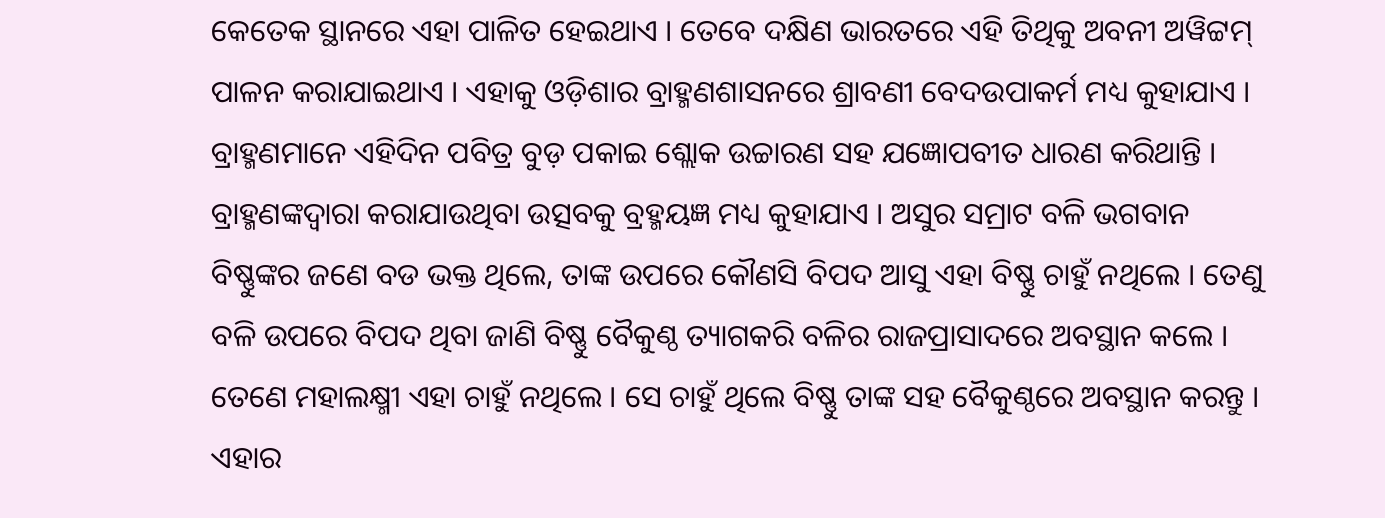କେତେକ ସ୍ଥାନରେ ଏହା ପାଳିତ ହେଇଥାଏ । ତେବେ ଦକ୍ଷିଣ ଭାରତରେ ଏହି ତିଥିକୁ ଅବନୀ ଅୱିଟ୍ଟମ୍ ପାଳନ କରାଯାଇଥାଏ । ଏହାକୁ ଓଡ଼ିଶାର ବ୍ରାହ୍ମଣଶାସନରେ ଶ୍ରାବଣୀ ବେଦଉପାକର୍ମ ମଧ୍ୟ କୁହାଯାଏ । ବ୍ରାହ୍ମଣମାନେ ଏହିଦିନ ପବିତ୍ର ବୁଡ଼ ପକାଇ ଶ୍ଲୋକ ଉଚ୍ଚାରଣ ସହ ଯଜ୍ଞୋପବୀତ ଧାରଣ କରିଥାନ୍ତି । ବ୍ରାହ୍ମଣଙ୍କଦ୍ୱାରା କରାଯାଉଥିବା ଉତ୍ସବକୁ ବ୍ରହ୍ମୟଜ୍ଞ ମଧ୍ୟ କୁହାଯାଏ । ଅସୁର ସମ୍ରାଟ ବଳି ଭଗବାନ ବିଷ୍ଣୁଙ୍କର ଜଣେ ବଡ ଭକ୍ତ ଥିଲେ, ତାଙ୍କ ଉପରେ କୌଣସି ବିପଦ ଆସୁ ଏହା ବିଷ୍ଣୁ ଚାହୁଁ ନଥିଲେ । ତେଣୁ ବଳି ଉପରେ ବିପଦ ଥିବା ଜାଣି ବିଷ୍ଣୁ ବୈକୁଣ୍ଠ ତ୍ୟାଗକରି ବଳିର ରାଜପ୍ରାସାଦରେ ଅବସ୍ଥାନ କଲେ । ତେଣେ ମହାଲକ୍ଷ୍ମୀ ଏହା ଚାହୁଁ ନଥିଲେ । ସେ ଚାହୁଁ ଥିଲେ ବିଷ୍ଣୁ ତାଙ୍କ ସହ ବୈକୁଣ୍ଠରେ ଅବସ୍ଥାନ କରନ୍ତୁ । ଏହାର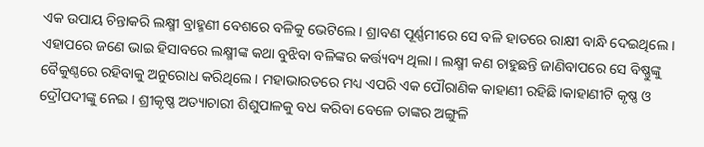ଏକ ଉପାୟ ଚିନ୍ତାକରି ଲକ୍ଷ୍ମୀ ବ୍ରାହ୍ମଣୀ ବେଶରେ ବଳିକୁ ଭେଟିଲେ । ଶ୍ରାବଣ ପୂର୍ଣ୍ଣମୀରେ ସେ ବଳି ହାତରେ ରାକ୍ଷୀ ବାନ୍ଧି ଦେଇଥିଲେ । ଏହାପରେ ଜଣେ ଭାଇ ହିସାବରେ ଲକ୍ଷ୍ମୀଙ୍କ କଥା ବୁଝିବା ବଳିଙ୍କର କର୍ତ୍ତ୍ୟବ୍ୟ ଥିଲା । ଲକ୍ଷ୍ମୀ କଣ ଚାହୁଛନ୍ତି ଜାଣିବାପରେ ସେ ବିଷ୍ଣୁଙ୍କୁ ବୈକୁଣ୍ଠରେ ରହିବାକୁ ଅନୁରୋଧ କରିଥିଲେ । ମହାଭାରତରେ ମଧ୍ୟ ଏପରି ଏକ ପୌରାଣିକ କାହାଣୀ ରହିଛି।କାହାଣୀଟି କୃଷ୍ଣ ଓ ଦ୍ରୌପଦୀଙ୍କୁ ନେଇ । ଶ୍ରୀକୃଷ୍ଣ ଅତ୍ୟାଚାରୀ ଶିଶୁପାଳକୁ ବଧ କରିବା ବେଳେ ତାଙ୍କର ଅଙ୍ଗୁଳି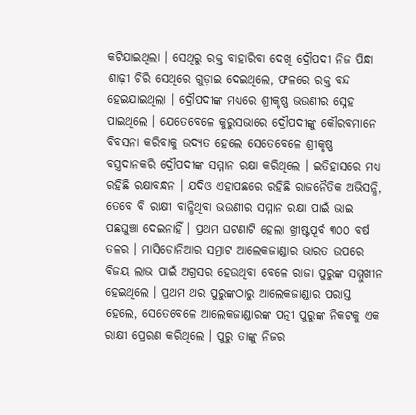କଟିଯାଇଥିଲା । ସେଥିରୁ ରକ୍ତ ବାହାରିବା ଦେଖି ଦ୍ରୌପଦୀ ନିଜ ପିନ୍ଧା ଶାଢ଼ୀ ଚିରି ସେଥିରେ ଗୁଡ଼ାଇ ଦେଇଥିଲେ, ଫଳରେ ରକ୍ତ ବନ୍ଦ ହେଇଯାଇଥିଲା । ଦ୍ରୌପଦୀଙ୍କ ମଧ୍ୟରେ ଶ୍ରୀକୃଷ୍ଣ ଭଉଣୀର ସ୍ନେହ ପାଇଥିଲେ । ଯେତେବେଳେ କୁରୁସଭାରେ ଦ୍ରୌପଦୀଙ୍କୁ କୌରବମାନେ ବିବସନା କରିବାକୁ ଉଦ୍ୟତ ହେଲେ ସେତେବେଳେ ଶ୍ରୀକୃଷ୍ଣ ବସ୍ତ୍ରଦାନକରି ଦ୍ରୌପଦୀଙ୍କ ସମ୍ମାନ ରକ୍ଷା କରିଥିଲେ । ଇତିହାସରେ ମଧ୍ୟ ରହିଛି ରକ୍ଷାବନ୍ଧନ । ଯଦିଓ ଏହାପଛରେ ରହିଛି ରାଜନୈତିକ ଅଭିସନ୍ଧି, ତେବେ ବି ରାକ୍ଷୀ ବାନ୍ଧିଥିବା ଭଉଣୀର ସମ୍ମାନ ରକ୍ଷା ପାଇଁ ଭାଇ ପଛଘୁଞ୍ଚା ଦେଇନାହିଁ । ପ୍ରଥମ ଘଟଣାଟି ହେଲା ଖ୍ରୀଷ୍ଟପୂର୍ବ ୩୦୦ ବର୍ଷ ତଳର । ମାସିଡୋନିଆର ସମ୍ରାଟ ଆଲେକଜାଣ୍ଡାର ଭାରତ ଉପରେ ବିଜୟ ଲାଭ ପାଇଁ ଅଗ୍ରସର ହେଉଥିବା ବେଳେ ରାଜା ପୁରୁଙ୍କ ସମ୍ମୁଖୀନ ହେଇଥିଲେ । ପ୍ରଥମ ଥର ପୁରୁଙ୍କଠାରୁ ଆଲେକଜାଣ୍ଡାର ପରାସ୍ତ ହେଲେ, ସେତେବେଳେ ଆଲେକଜାଣ୍ଡାରଙ୍କ ପତ୍ନୀ ପୁରୁଙ୍କ ନିକଟକୁ ଏକ ରାକ୍ଷୀ ପ୍ରେରଣ କରିଥିଲେ । ପୁରୁ ତାଙ୍କୁ ନିଜର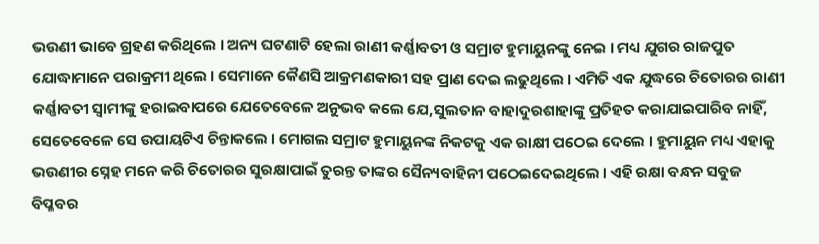ଭଉଣୀ ଭାବେ ଗ୍ରହଣ କରିଥିଲେ । ଅନ୍ୟ ଘଟଣାଟି ହେଲା ରାଣୀ କର୍ଣ୍ଣାବତୀ ଓ ସମ୍ରାଟ ହୁମାୟୁନଙ୍କୁ ନେଇ । ମଧ୍ୟ ଯୁଗର ରାଜପୁତ ଯୋଦ୍ଧାମାନେ ପରାକ୍ରମୀ ଥିଲେ । ସେମାନେ କୈଣସି ଆକ୍ରମଣକାରୀ ସହ ପ୍ରାଣ ଦେଇ ଲଢୁଥିଲେ । ଏମିତି ଏକ ଯୁଦ୍ଧରେ ଚିତୋରର ରାଣୀ କର୍ଣ୍ଣାବତୀ ସ୍ୱାମୀଙ୍କୁ ହରାଇବାପରେ ଯେତେବେଳେ ଅନୁଭବ କଲେ ଯେ,ସୁଲତାନ ବାହାଦୁରଶାହାଙ୍କୁ ପ୍ରତିହତ କରାଯାଇପାରିବ ନାହିଁ, ସେତେବେଳେ ସେ ଉପାୟଟିଏ ଚିନ୍ତାକଲେ । ମୋଗଲ ସମ୍ରାଟ ହୁମାୟୁନଙ୍କ ନିକଟକୁ ଏକ ରାକ୍ଷୀ ପଠେଇ ଦେଲେ । ହୁମାୟୁନ ମଧ୍ୟ ଏହାକୁ ଭଉଣୀର ସ୍ନେହ ମନେ କରି ଚିତୋରର ସୁରକ୍ଷାପାଇଁ ତୁରନ୍ତ ତାଙ୍କର ସୈନ୍ୟବାହିନୀ ପଠେଇଦେଇଥିଲେ । ଏହି ରକ୍ଷା ବନ୍ଧନ ସବୁଜ ବିପ୍ଳବର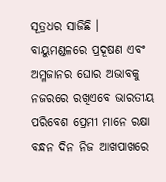ସୂତ୍ରଧର ସାଜିଛି । ବାୟୁମଣ୍ଡଳରେ ପ୍ରଦୂଷଣ ଏବଂ ଅମ୍ଳଜାନର ଘୋର ଅଭାବକୁ ନଜରରେ ରଖିଏବେ ଭାରତୀୟ ପରିବେଶ ପ୍ରେମୀ ମାନେ ରକ୍ଷା ବନ୍ଧନ ଦିନ ନିଜ ଆଖପାଖରେ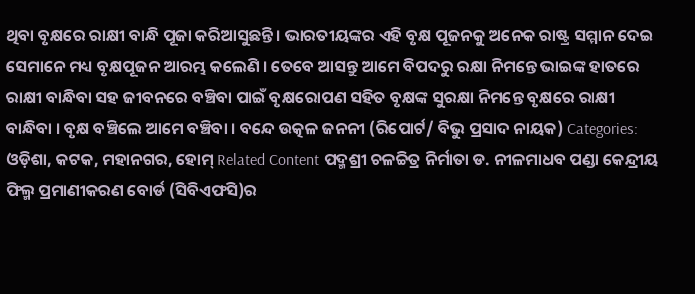ଥିବା ବୃକ୍ଷରେ ରାକ୍ଷୀ ବାନ୍ଧି ପୂଜା କରିଆସୁଛନ୍ତି । ଭାରତୀୟଙ୍କର ଏହି ବୃକ୍ଷ ପୂଜନକୁ ଅନେକ ରାଷ୍ଟ୍ର ସମ୍ମାନ ଦେଇ ସେମାନେ ମଧ୍ୟ ବୃକ୍ଷପୂଜନ ଆରମ୍ଭ କଲେଣି । ତେବେ ଆସନ୍ତୁ ଆମେ ବିପଦରୁ ରକ୍ଷା ନିମନ୍ତେ ଭାଇଙ୍କ ହାତରେ ରାକ୍ଷୀ ବାନ୍ଧିବା ସହ ଜୀବନରେ ବଞ୍ଚିବା ପାଇଁ ବୃକ୍ଷରୋପଣ ସହିତ ବୃକ୍ଷଙ୍କ ସୁରକ୍ଷା ନିମନ୍ତେ ବୃକ୍ଷରେ ରାକ୍ଷୀ ବାନ୍ଧିବା । ବୃକ୍ଷ ବଞ୍ଚିଲେ ଆମେ ବଞ୍ଚିବା । ବନ୍ଦେ ଉତ୍କଳ ଜନନୀ (ରିପୋର୍ଟ/ ବିଭୁ ପ୍ରସାଦ ନାୟକ) Categories: ଓଡ଼ିଶା, କଟକ, ମହାନଗର, ହୋମ୍ Related Content ପଦ୍ମଶ୍ରୀ ଚଳଚ୍ଚିତ୍ର ନିର୍ମାତା ଡ. ନୀଳମାଧବ ପଣ୍ଡା କେନ୍ଦ୍ରୀୟ ଫିଲ୍ମ ପ୍ରମାଣୀକରଣ ବୋର୍ଡ (ସିବିଏଫସି)ର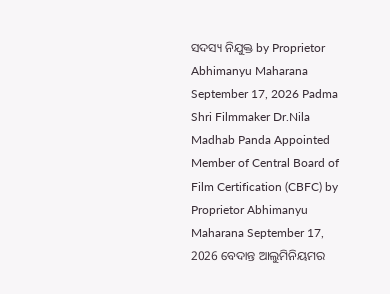ସଦସ୍ୟ ନିଯୁକ୍ତ by Proprietor Abhimanyu Maharana September 17, 2026 Padma Shri Filmmaker Dr.Nila Madhab Panda Appointed Member of Central Board of Film Certification (CBFC) by Proprietor Abhimanyu Maharana September 17, 2026 ବେଦାନ୍ତ ଆଲୁମିନିୟମର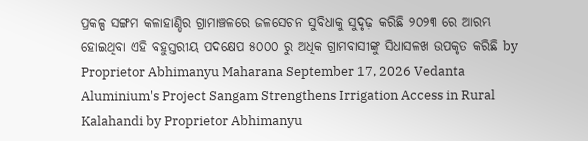ପ୍ରକଳ୍ପ ସଙ୍ଗମ କଳାହାଣ୍ଡିର ଗ୍ରାମାଞ୍ଚଳରେ ଜଳସେଚନ ସୁବିଧାକୁ ସୁଦୃଢ଼ କରିଛି ୨୦୨୩ ରେ ଆରମ୍ଭ ହୋଇଥିବା ଏହି ବହୁସ୍ତରୀୟ ପଦକ୍ଷେପ ୫୦୦୦ ରୁ ଅଧିକ ଗ୍ରାମବାସୀଙ୍କୁ ସିଧାସଳଖ ଉପକୃତ କରିଛି by Proprietor Abhimanyu Maharana September 17, 2026 Vedanta Aluminium's Project Sangam Strengthens Irrigation Access in Rural Kalahandi by Proprietor Abhimanyu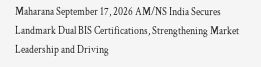Maharana September 17, 2026 AM/NS India Secures Landmark Dual BIS Certifications, Strengthening Market Leadership and Driving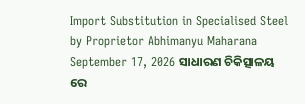Import Substitution in Specialised Steel by Proprietor Abhimanyu Maharana September 17, 2026 ସାଧାରଣ ଚିକିତ୍ସାଳୟ ରେ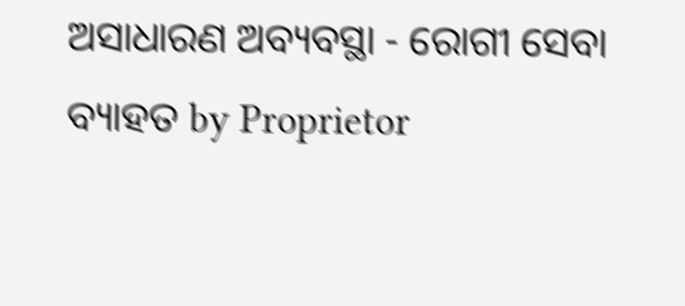ଅସାଧାରଣ ଅବ୍ୟବସ୍ଥା - ରୋଗୀ ସେବା ବ୍ୟାହତ by Proprietor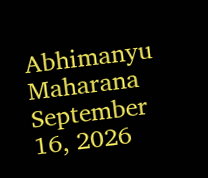Abhimanyu Maharana September 16, 2026